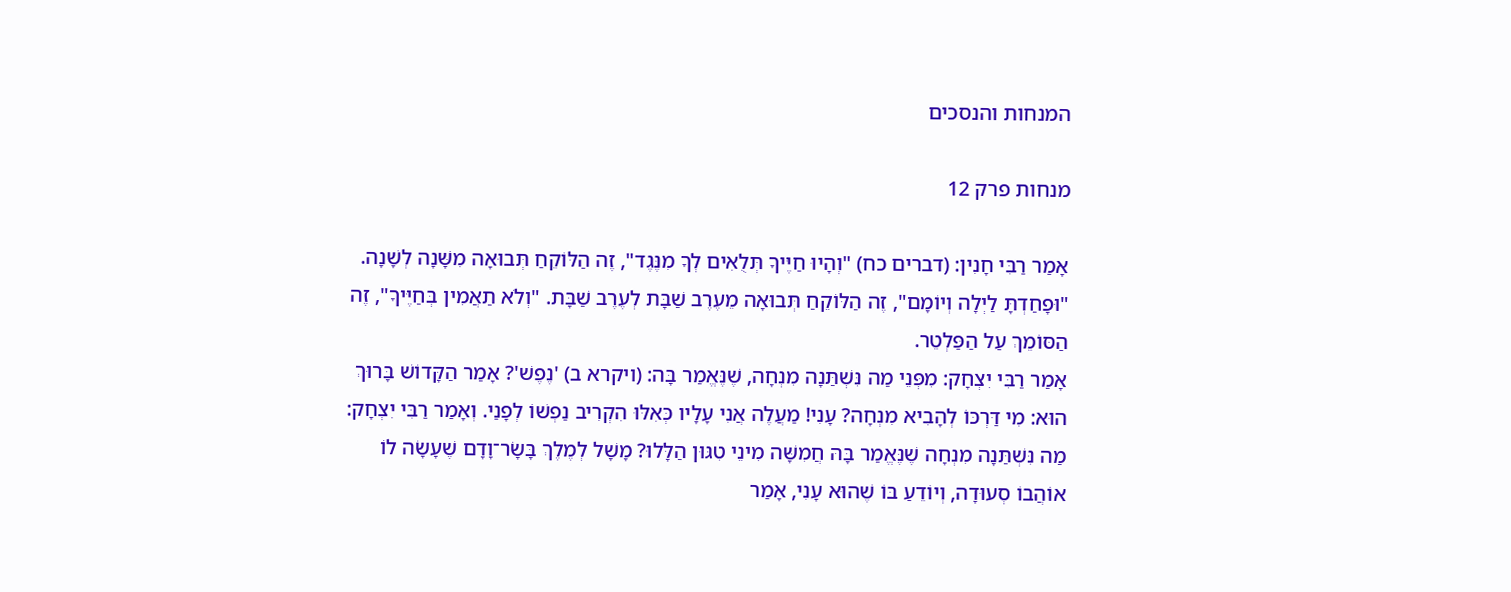המנחות והנסכים

מנחות פרק 12

אָמַר רַבִּי חָנִין: (דברים כח) "וְהָיוּ חַיֶּיךָ תְּלֻאִים לְךָ מִנֶּגֶד", זֶה הַלּוֹקֵחַ תְּבוּאָה מִשָּׁנָה לְשָׁנָה. "וּפָחַדְתָּ לַיְלָה וְיוֹמָם", זֶה הַלּוֹקֵחַ תְּבוּאָה מֵעֶרֶב שַׁבָּת לְעֶרֶב שַׁבָּת. "וְלֹא תַאֲמִין בְּחַיֶּיךָ", זֶה הַסּוֹמֵךְ עַל הַפַּלְטֵר.
אָמַר רַבִּי יִצְחָק: מִפְּנֵי מַה נִּשְׁתַּנָה מִנְחָה, שֶׁנֶּאֱמַר בָּה: (ויקרא ב) 'נֶפֶשׁ'? אָמַר הַקָּדוֹשׁ בָּרוּךְ הוּא: מִי דַּרְכּוֹ לְהָבִיא מִנְחָה? עָנִי! מַעֲלֶה אֲנִי עָלָיו כְּאִלּוּ הִקְרִיב נַפְשׁוֹ לְפָנַי. וְאָמַר רַבִּי יִצְחָק: מַה נִּשְׁתַּנָה מִנְחָה שֶׁנֶּאֱמַר בָּהּ חֲמִשָּׁה מִינֵי טִגּוּן הַלָּלוּ? מָשָׁל לְמֶלֶךְ בָּשָׂר־וָדָם שֶׁעָשָׂה לוֹ אוֹהֲבוֹ סְעוּדָה, וְיוֹדֵעַ בּוֹ שֶׁהוּא עָנִי, אָמַר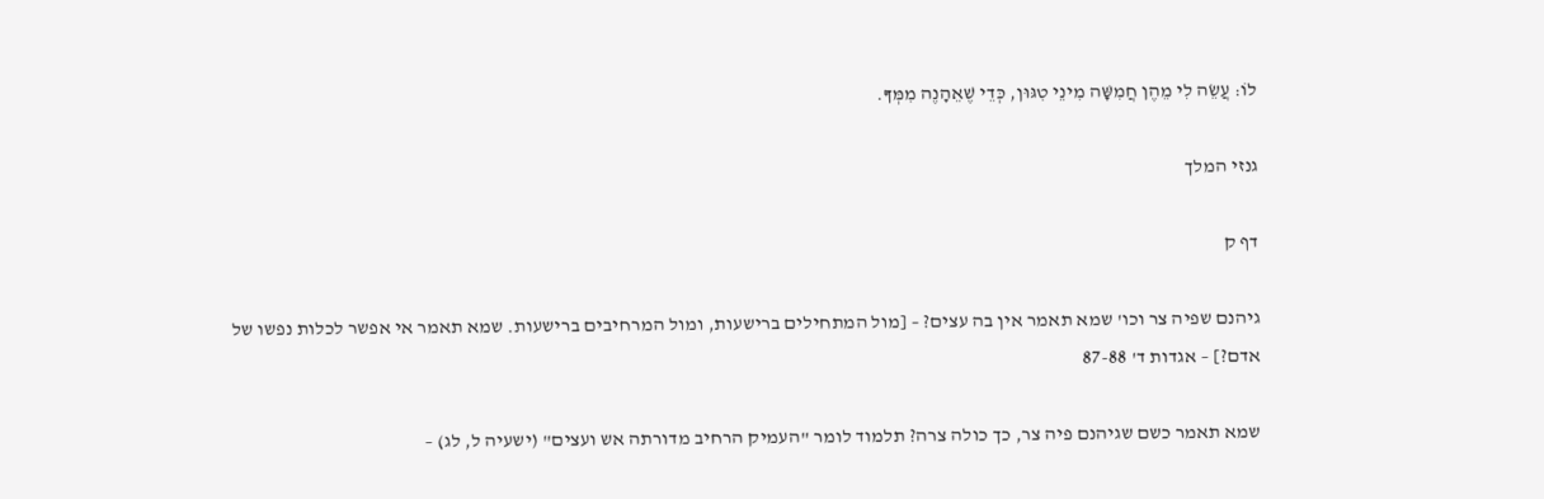לוֹ: עֲשֵׂה לִי מֵהֶן חֲמִשָּׁה מִינֵי טִגּוּן, כְּדֵי שֶׁאֵהָנֶה מִמְּךָ.

גנזי המלך

דף ק

גיהנם שפיה צר וכו' שמא תאמר אין בה עצים? – [מול המתחילים ברישעות, ומול המרחיבים ברישעות. שמא תאמר אי אפשר לכלות נפשו של אדם?] – אגדות ד' 87-88

שמא תאמר כשם שגיהנם פיה צר, כך כולה צרה? תלמוד לומר "העמיק הרחיב מדורתה אש ועצים" (ישעיה ל, לג) –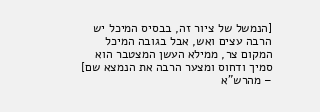[הנמשל של ציור זה, בבסיס המיכל יש הרבה עצים ואש, אבל בגובה המיכל המקום צר, ממילא העשן המצטבר הוא סמיך ודחוס ומצער הרבה את הנמצא שם] – מהרש"א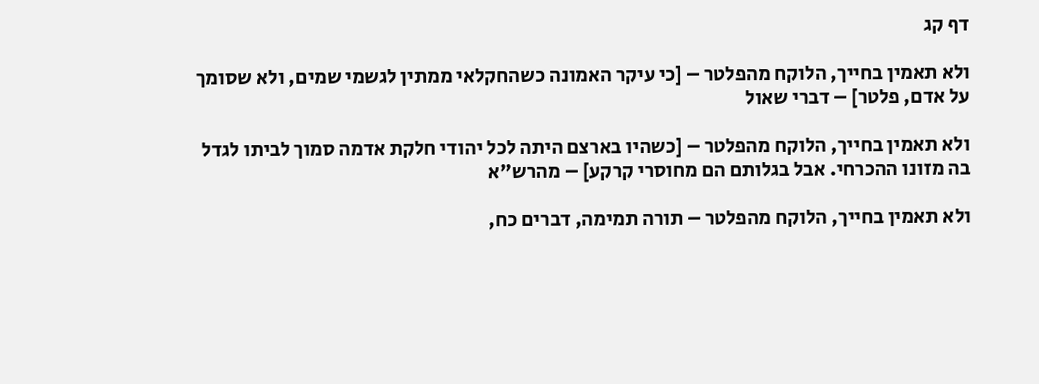דף קג

ולא תאמין בחייך, הלוקח מהפלטר – [כי עיקר האמונה כשהחקלאי ממתין לגשמי שמים, ולא שסומך על אדם, פלטר] – דברי שאול

ולא תאמין בחייך, הלוקח מהפלטר – [כשהיו בארצם היתה לכל יהודי חלקת אדמה סמוך לביתו לגדל בה מזונו ההכרחי. אבל בגלותם הם מחוסרי קרקע] – מהרש"א

ולא תאמין בחייך, הלוקח מהפלטר – תורה תמימה, דברים כח,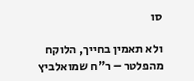סו

ולא תאמין בחייך, הלוקח מהפלטר – ר"ח שמואלביץ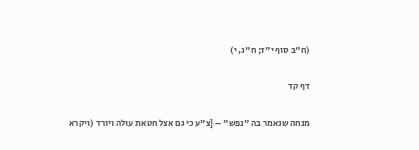(ח"ב סוף י"ז; ח"ג, י)

דף קד

מנחה שנאמר בה "נפש" – [צ"ע כי גם אצל חטאת עולה ויורד (ויקרא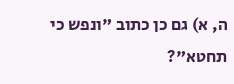ה, א) גם כן כתוב "ונפש כי תחטא"?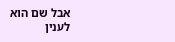אבל שם הוא לענין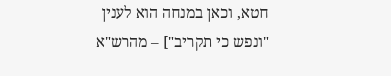חטא, וכאן במנחה הוא לענין "ונפש כי תקריב"] – מהרש"א